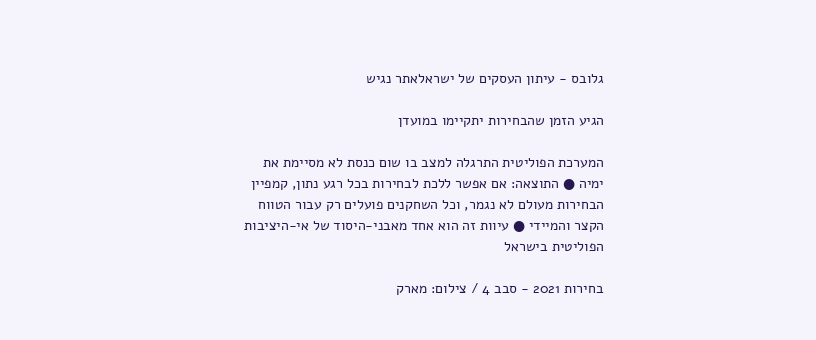גלובס - עיתון העסקים של ישראלאתר נגיש

הגיע הזמן שהבחירות יתקיימו במועדן

המערכת הפוליטית התרגלה למצב בו שום כנסת לא מסיימת את ימיה ● התוצאה: אם אפשר ללכת לבחירות בכל רגע נתון, קמפיין הבחירות מעולם לא נגמר, וכל השחקנים פועלים רק עבור הטווח הקצר והמיידי ● עיוות זה הוא אחד מאבני-היסוד של אי-היציבות הפוליטית בישראל

בחירות 2021 - סבב 4 / צילום: מארק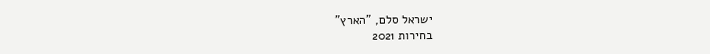ישראל סלם, "הארץ"
בחירות 2021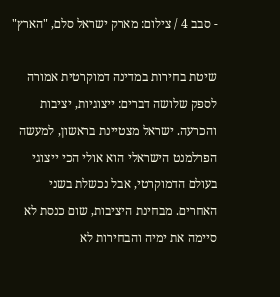- סבב 4 / צילום: מארק ישראל סלם, "הארץ"

שיטת בחירות במדינה דמוקרטית אמורה לספק שלושה דברים: ייצוגיות, יציבות והכרעה. ישראל מצטיינת בראשון, למעשה הפרלמנט הישראלי הוא אולי הכי ייצוגי בעולם הדמוקרטי, אבל נכשלת בשני האחרים. מבחינת היציבות, שום כנסת לא סיימה את ימיה והבחירות לא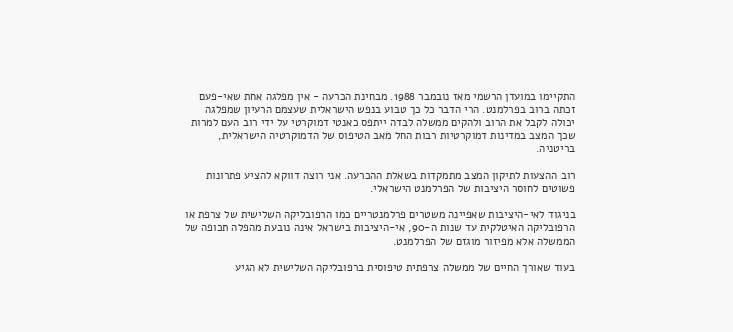התקיימו במועדן הרשמי מאז נובמבר 1988. מבחינת הכרעה - אין מפלגה אחת שאי-פעם זכתה ברוב בפרלמנט. הרי הדבר כל כך טבוע בנפש הישראלית שעצמם הרעיון שמפלגה יכולה לקבל את הרוב ולהקים ממשלה לבדה ייתפס כאנטי דמוקרטי על ידי רוב העם למרות שכך המצב במדינות דמוקרטיות רבות החל מאב הטיפוס של הדמוקרטיה הישראלית, בריטניה.

רוב ההצעות לתיקון המצב מתמקדות בשאלת ההכרעה. אני רוצה דווקא להציע פתרונות פשוטים לחוסר היציבות של הפרלמנט הישראלי.

בניגוד לאי-היציבות שאפיינה משטרים פרלמנטריים כמו הרפובליקה השלישית של צרפת או הרפובליקה האיטלקית עד שנות ה-90, אי-היציבות בישראל אינה נובעת מהפלה תכופה של הממשלה אלא מפיזור מוגזם של הפרלמנט.

בעוד שאורך החיים של ממשלה צרפתית טיפוסית ברפובליקה השלישית לא הגיע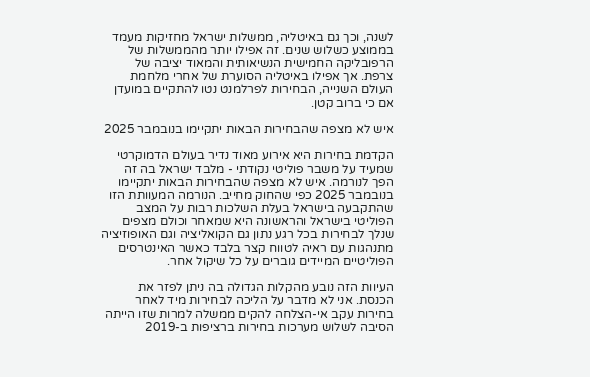לשנה, וכך גם באיטליה, ממשלות ישראל מחזיקות מעמד בממוצע כשלוש שנים. זה אפילו יותר מהממשלות של הרפובליקה החמישית הנשיאותית והמאוד יציבה של צרפת. אך אפילו באיטליה הסוערת של אחרי מלחמת העולם השנייה, הבחירות לפרלמנט נטו להתקיים במועדן אם כי ברוב קטן.

איש לא מצפה שהבחירות הבאות יתקיימו בנובמבר 2025

הקדמת בחירות היא אירוע מאוד נדיר בעולם הדמוקרטי שמעיד על משבר פוליטי נקודתי - מלבד ישראל בה זה הפך לנורמה. איש לא מצפה שהבחירות הבאות יתקיימו בנובמבר 2025 כפי שהחוק מחייב. הנורמה המעוותת הזו שהתקבעה בישראל בעלת השלכות רבות על המצב הפוליטי בישראל והראשונה היא שמאחר וכולם מצפים שנלך לבחירות בכל רגע נתון גם הקואליציה וגם האופוזיציה מתנהגות עם ראיה לטווח קצר בלבד כאשר האינטרסים הפוליטיים המיידים גוברים על כל שיקול אחר.

העיוות הזה נובע מהקלות הגדולה בה ניתן לפזר את הכנסת. אני לא מדבר על הליכה לבחירות מיד לאחר בחירות עקב אי-הצלחה להקים ממשלה למרות שזו הייתה הסיבה לשלוש מערכות בחירות ברציפות ב-2019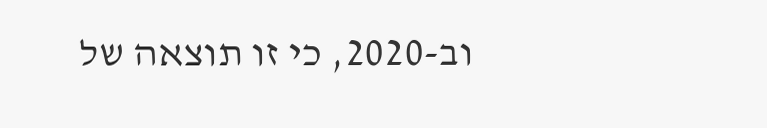וב-2020, כי זו תוצאה של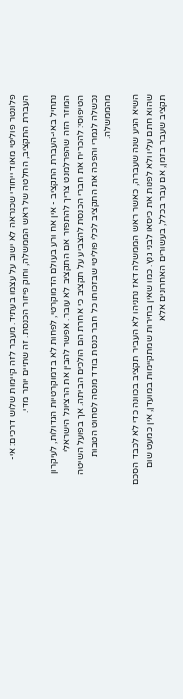פלונטר פוליטי מאוד ייחודי שכנראה לא ישוב על עצמו בעתיד. מעבר לזה קיימות שלוש דרכים: אי-העברת התקציב, החלטה של ראש הממשלה, וחוק פיזור הכנסת. זה שתיים יותר מדי.

נתחיל באי-העברת התקציב - אין אח ורע בעולם הדמוקרטי, לפחות לא בדמוקרטיות הגדולות, לעיקרון המוזר הזה שהפרלמנט צריך להתפזר אם התקציב לא עובר. אפשר להבין את הרציונל הישראלי הטיפוסי: להכריח את חברי הכנסת להצביע על תקציב כי אחרת הם הולכים הביתה. אך בפועל השיטה נכשלה לגמרי והפכה את התקציב לכלי פוליטי שבזכותו כל חבר כנסת בודד מנסה לסחוט הטבות מהממשלה.

השיא הגיע שנה שעברה, כאשר ראש הממשלה דאז נתניהו לא העביר תקציב בכוונה כדי לא לכבד הסכם שהוא חתם עליו ולא לפנות את כיסאו לבני גנץ. כמו שאין בחירות שמתקיימות במועדן, אין כמעט שום תקציב שעבר בזמן, אם עבר בכלל, בעשורים האחרונים אלא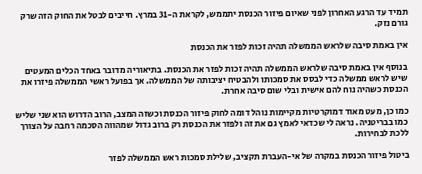תמיד עד הרגע האחרון לפני שאיום פיזור הכנסת יתממש, לקראת ה-31 במרץ. חייבים לבטל את החוק הזה שרק גורם נזק.

אין באמת סיבה שלראש הממשלה תהיה זכות לפזר את הכנסת

בנוסף אין באמת סיבה שלראש הממשלה תהיה זכות לפזר את הכנסת. בתיאוריה מדובר באחד הכלים המעטים שיש לראש ממשלה כדי לבסס את סמכותו ולהבטיח יציבותה של הממשלה. אך בפועל ראשי הממשלה פיזרו את הכנסת כשהיה נוח להם אישית ובלי שום סיבה אחרת.

כמו כן, מעט מאוד דמוקרטיות מקיימות נוהל דומה לחוק פיזור הכנסת וכשזה המצב, הרוב הדרוש הוא שני שליש כמו בבריטניה. נראה לי שכדאי לאמץ גם את זה ולפזר את הכנסת רק ברוב גדול שמהווה הסכמה רחבה על הצורך ללכת לבחירות.

ביטול פיזור הכנסת במקרה של אי-העברת תקציב, שלילת סמכות ראש הממשלה לפזר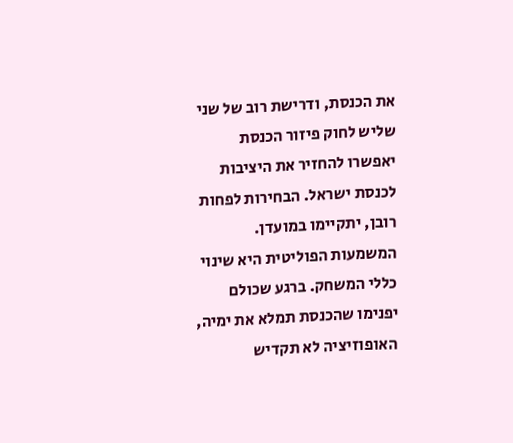את הכנסת, ודרישת רוב של שני שליש לחוק פיזור הכנסת יאפשרו להחזיר את היציבות לכנסת ישראל. הבחירות לפחות רובן, יתקיימו במועדן. המשמעות הפוליטית היא שינוי כללי המשחק. ברגע שכולם יפנימו שהכנסת תמלא את ימיה, האופוזיציה לא תקדיש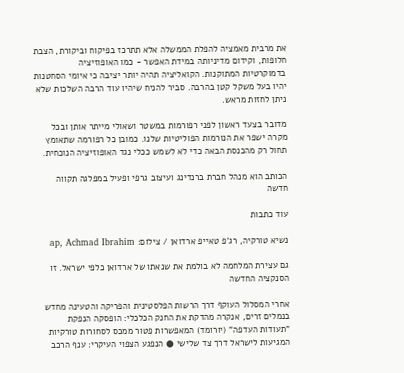את מרבית מאמציה להפלת הממשלה אלא תתרכז בפיקוח וביקורת, הצבת חלופות, וקידום מדיניותה במידת האפשר - כמו האופוזיציה בדמוקרטיות המתוקנות. הקואליציה תהיה יותר יציבה כי איומי הסחטנות יהיו בעל משקל קטן בהרבה. סביר להניח שיהיו עוד הרבה השלכות שלא ניתן לחזות מראש.

מדובר בצעד ראשון לפני רפורמות במשטר ושאולי מייתר אותן ובכל מקרה ישפר את הנורמות הפוליטיות שלנו. כמובן כל רפורמה שתאומץ תחול רק מהכנסת הבאה כדי לא לשמש ככלי נגד האופוזיציה הנוכחית.

הכותב הוא מנהל חברת ברנדינג ועיצוב גרפי ופעיל במפלגה תקווה חדשה

עוד כתבות

נשיא טורקיה, רג'פ טאייפ ארדואן / צילום: ap, Achmad Ibrahim

גם עצירת המלחמה לא בולמת את שנאתו של ארדואן כלפי ישראל. זו הסנקציה החדשה

אחרי המסלול העוקף דרך הרשות הפלסטינית והפריקה והטעינה מחדש בנמלים זרים, אנקרה מהדקת את החנק הכלכלי: הופסקה הנפקת "תעודות העדפה" (יורומד) המאפשרות פטור ממכס לסחורות טורקיות המגיעות לישראל דרך צד שלישי ● הנפגע הצפוי העיקרי: ענף הרכב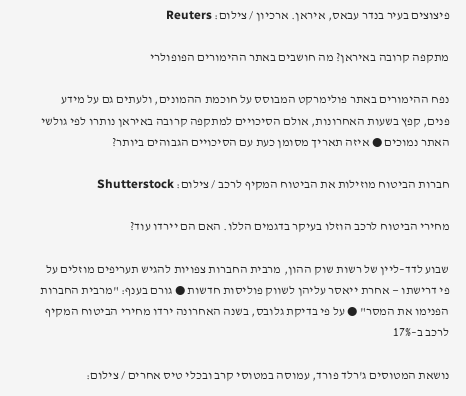פיצוצים בעיר בנדר עבאס, איראן. ארכיון / צילום: Reuters

מתקפה קרובה באיראן? מה חושבים באתר ההימורים הפופולרי

נפח ההימורים באתר פולימרקט המבוסס על חוכמת ההמונים, ולעתים גם על מידע פנים, קפץ בשעות האחרונות, אולם הסיכויים למתקפה קרובה באיראן נותרו לפי גולשי האתר נמוכים ● איזה תאריך מסומן כעת עם הסיכויים הגבוהים ביותר?

חברות הביטוח מוזילות את הביטוח המקיף לרכב / צילום: Shutterstock

מחירי הביטוח לרכב הוזלו בעיקר בדגמים הללו. האם הם יירדו עוד?

שבוע לדד–ליין של רשות שוק ההון, מרבית החברות צפויות להגיש תעריפים מוזלים על פי דרישתו — אחרת ייאסר עליהן לשווק פוליסות חדשות ● גורם בענף: "מרבית החברות הפנימו את המסר" ● על פי בדיקת גלובס, בשנה האחרונה ירדו מחירי הביטוח המקיף לרכב ב–17%

נושאת המטוסים ג'רלד פורד, עמוסה במטוסי קרב ובכלי טיס אחרים / צילום: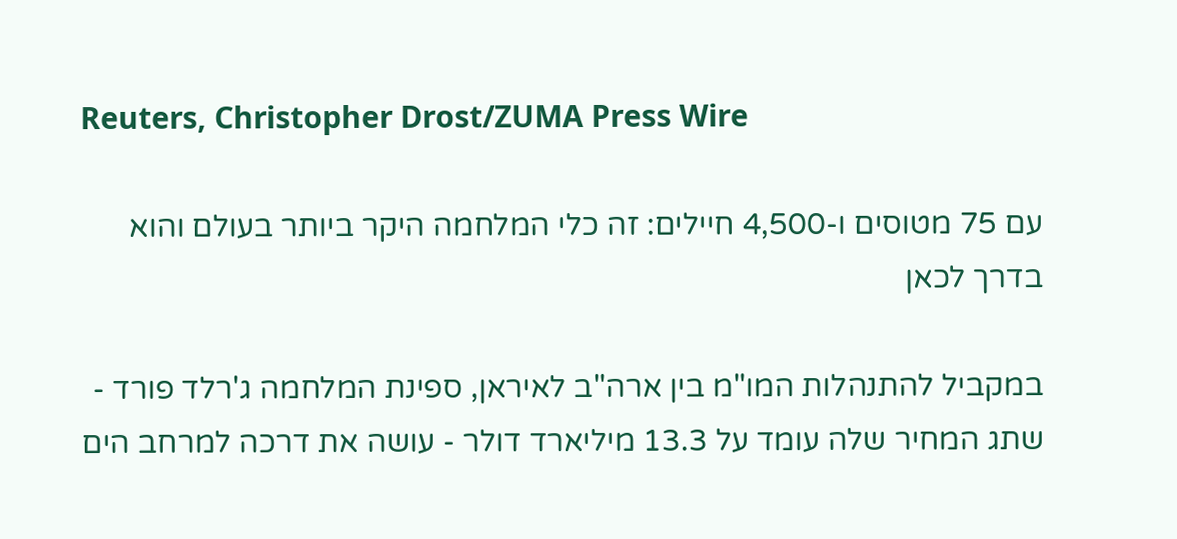Reuters, Christopher Drost/ZUMA Press Wire

עם 75 מטוסים ו-4,500 חיילים: זה כלי המלחמה היקר ביותר בעולם והוא בדרך לכאן

במקביל להתנהלות המו"מ בין ארה"ב לאיראן, ספינת המלחמה ג'רלד פורד - שתג המחיר שלה עומד על 13.3 מיליארד דולר - עושה את דרכה למרחב הים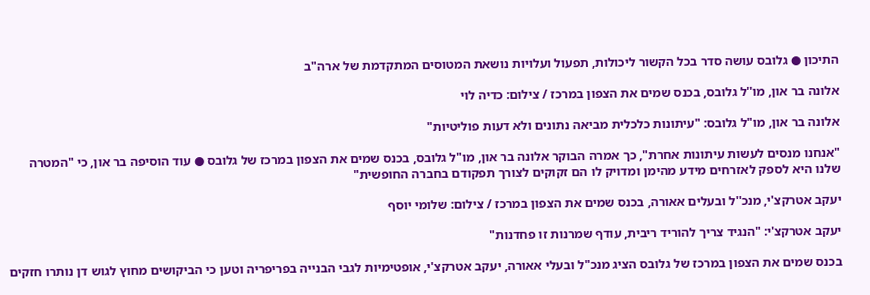התיכון ● גלובס עושה סדר בכל הקשור ליכולות, תפעול ועלויות נושאת המטוסים המתקדמת של ארה"ב

אלונה בר און, מו''ל גלובס, בכנס שמים את הצפון במרכז / צילום: כדיה לוי

אלונה בר און, מו"ל גלובס: "עיתונות כלכלית מביאה נתונים ולא דעות פוליטיות"

"אנחנו מנסים לעשות עיתונות אחרת", כך אמרה הבוקר אלונה בר און, מו"ל גלובס, בכנס שמים את הצפון במרכז של גלובס ● עוד הוסיפה בר און, כי "המטרה שלנו היא לספק לאזרחים מידע מהימן ומדויק לו הם זקוקים לצורך תפקודם בחברה החופשית"

יעקב אטרקצ'י, מנכ''ל ובעלים אאורה, בכנס שמים את הצפון במרכז / צילום: שלומי יוסף

יעקב אטרקצ'י: "הנגיד צריך להוריד ריבית, עודף שמרנות זו פחדנות"

בכנס שמים את הצפון במרכז של גלובס הציג מנכ"ל ובעלי אאורה, יעקב אטרקצ'י, אופטימיות לגבי הבנייה בפריפריה וטען כי הביקושים מחוץ לגוש דן נותרו חזקים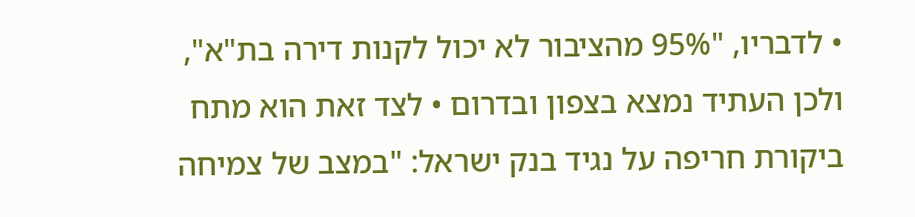• לדבריו, "95% מהציבור לא יכול לקנות דירה בת"א", ולכן העתיד נמצא בצפון ובדרום • לצד זאת הוא מתח ביקורת חריפה על נגיד בנק ישראל: "במצב של צמיחה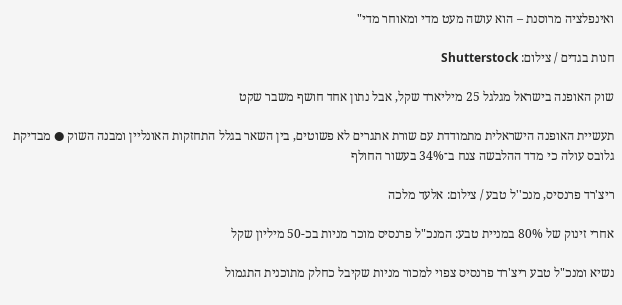ואינפלציה מרוסנת – הוא עושה מעט מדי ומאוחר מדי"

חנות בגדים / צילום: Shutterstock

שוק האופנה בישראל מגלגל 25 מיליארד שקל, אבל נתון אחד חושף משבר שקט

תעשיית האופנה הישראלית מתמודדת עם שורת אתגרים לא פשוטים, בין השאר בגלל התחזקות האונליין ומבנה השוק ● מבדיקת גלובס עולה כי מדד ההלבשה צנח ב־34% בעשור החולף

ריצ'רד פרנסיס, מנכ''ל טבע / צילום: אלעד מלכה

אחרי זינוק של 80% במניית טבע: המנכ"ל פרנסיס מוכר מניות בכ-50 מיליון שקל

נשיא ומנכ"ל טבע ריצ'רד פרנסיס צפוי למכור מניות שקיבל כחלק מתוכנית התגמול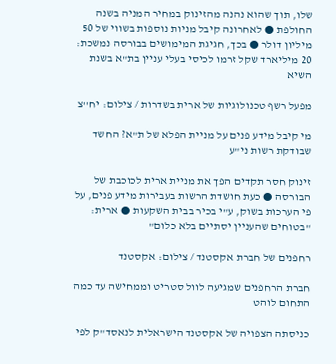שלו, תוך שהוא נהנה מהזינוק במחיר המניה בשנה החולפת ● לאחרונה קיבל מניות נוספות בשווי של 50 מיליון דולר ● בכך, חגיגת המימושים בבורסה נמשכת: 20 מיליארד שקל זרמו לכיסי בעלי עניין בת"א בשנת השיא

מפעל רשף טכנולוגיות של ארית בשדרות / צילום: יח''צ

מי קיבל מידע פנים על מניית הפלא של ת"א? החשד שבודקת רשות ני"ע

זינוק חסר תקדים הפך את מניית ארית לכוכבת של הבורסה ● כעת חושדת הרשות בעבירות מידע פנים, על פי הערכות בשוק, ע"י בכיר בבית השקעות ● ארית: "בטוחים שהעניין יסתיים בלא כלום"

רחפנים של חברת אקסטנד / צילום: אקסטנד

חברת הרחפנים שמגיעה לוול סטריט וממחישה עד כמה התחום לוהט

כניסתה הצפויה של אקסטנד הישראלית לנאסד"ק לפי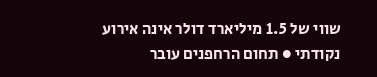שווי של 1.5 מיליארד דולר אינה אירוע נקודתי ● תחום הרחפנים עובר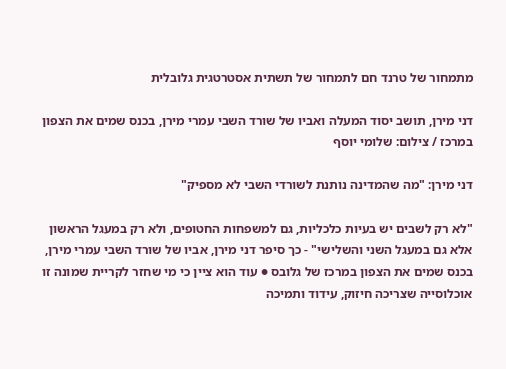מתמחור של טרנד חם לתמחור של תשתית אסטרטגית גלובלית

דני מירן, תושב יסוד המעלה ואביו של שורד השבי עמרי מירן, בכנס שמים את הצפון במרכז / צילום: שלומי יוסף

דני מירן: "מה שהמדינה נותנת לשורדי השבי לא מספיק"

"לא רק לשבים יש בעיות כלכליות, גם למשפחות החטופים, ולא רק במעגל הראשון אלא גם במעגל השני והשלישי" - כך סיפר דני מירן, אביו של שורד השבי עמרי מירן, בכנס שמים את הצפון במרכז של גלובס ● עוד הוא ציין כי מי שחזר לקריית שמונה זו אוכלוסייה שצריכה חיזוק, עידוד ותמיכה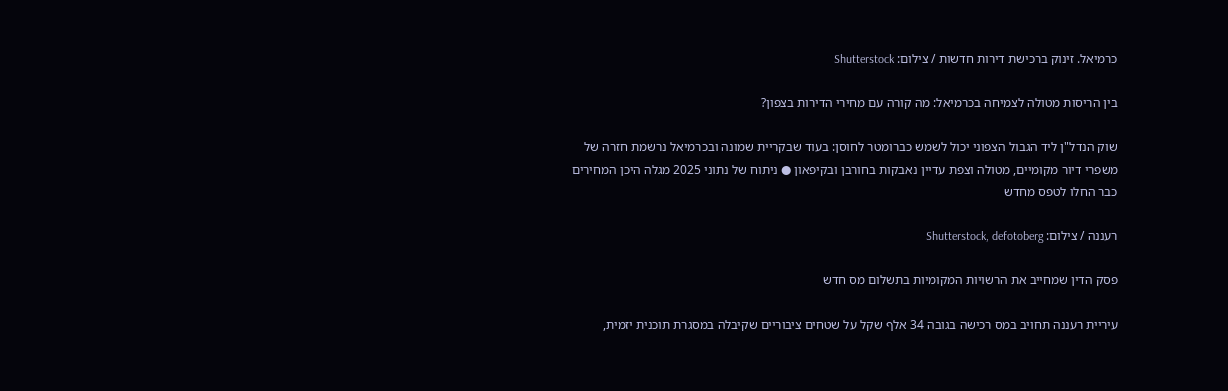כרמיאל. זינוק ברכישת דירות חדשות / צילום: Shutterstock

בין הריסות מטולה לצמיחה בכרמיאל: מה קורה עם מחירי הדירות בצפון?

שוק הנדל"ן ליד הגבול הצפוני יכול לשמש כברומטר לחוסן: בעוד שבקריית שמונה ובכרמיאל נרשמת חזרה של משפרי דיור מקומיים, מטולה וצפת עדיין נאבקות בחורבן ובקיפאון ● ניתוח של נתוני 2025 מגלה היכן המחירים כבר החלו לטפס מחדש

רעננה / צילום: Shutterstock, defotoberg

פסק הדין שמחייב את הרשויות המקומיות בתשלום מס חדש

עיריית רעננה תחויב במס רכישה בגובה 34 אלף שקל על שטחים ציבוריים שקיבלה במסגרת תוכנית יזמית,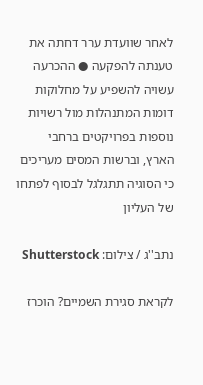לאחר שוועדת ערר דחתה את טענתה להפקעה ● ההכרעה עשויה להשפיע על מחלוקות דומות המתנהלות מול רשויות נוספות בפרויקטים ברחבי הארץ, וברשות המסים מעריכים כי הסוגיה תתגלגל לבסוף לפתחו של העליון

נתב''ג / צילום: Shutterstock

לקראת סגירת השמיים? הוכרז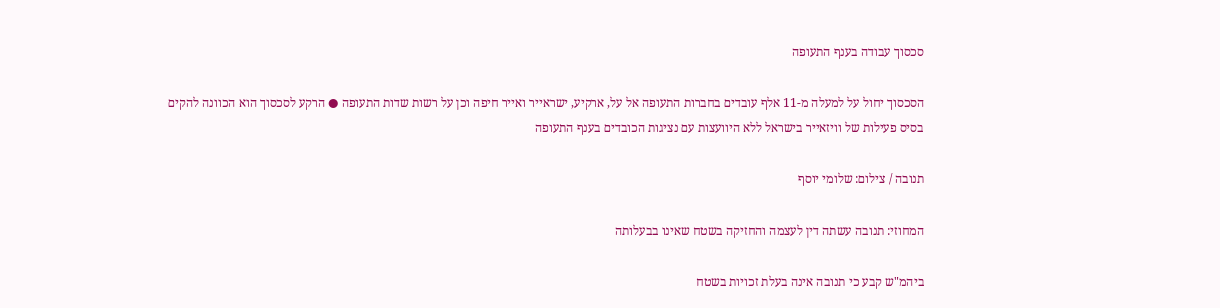סכסוך עבודה בענף התעופה

הסכסוך יחול על למעלה מ-11 אלף עובדים בחברות התעופה אל על, ארקיע, ישראייר ואייר חיפה וכן על רשות שדות התעופה ● הרקע לסכסוך הוא הכוונה להקים בסיס פעילות של וויזאייר בישראל ללא היוועצות עם נציגות הכובדים בענף התעופה

תנובה / צילום: שלומי יוסף

המחוזי: תנובה עשתה דין לעצמה והחזיקה בשטח שאינו בבעלותה

ביהמ"ש קבע כי תנובה אינה בעלת זכויות בשטח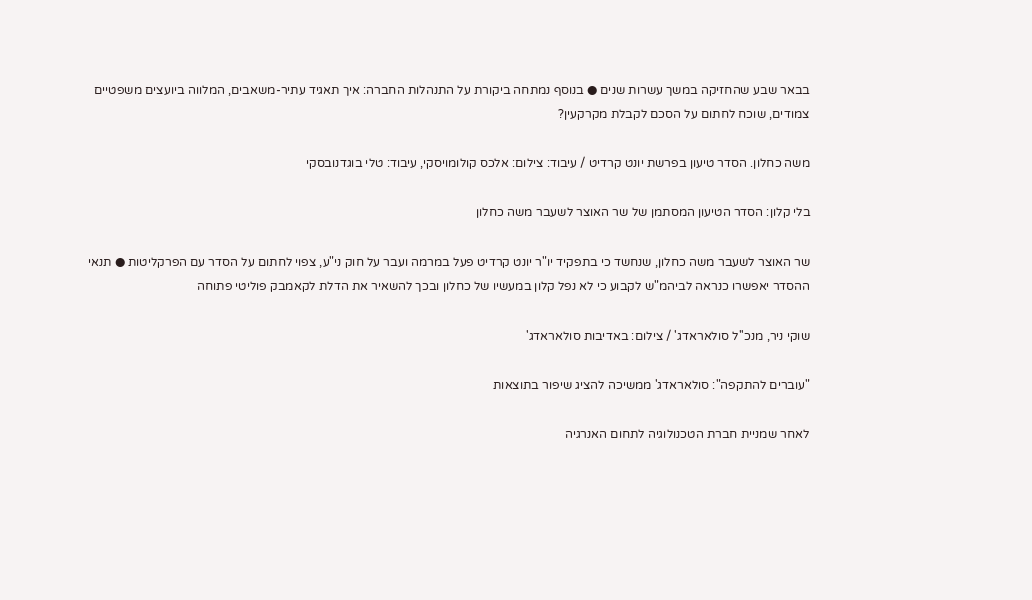בבאר שבע שהחזיקה במשך עשרות שנים ● בנוסף נמתחה ביקורת על התנהלות החברה: איך תאגיד עתיר-משאבים, המלווה ביועצים משפטיים צמודים, שוכח לחתום על הסכם לקבלת מקרקעין?

משה כחלון. הסדר טיעון בפרשת יונט קרדיט / עיבוד: צילום: אלכס קולומויסקי, עיבוד: טלי בוגדנובסקי

בלי קלון: הסדר הטיעון המסתמן של שר האוצר לשעבר משה כחלון

שר האוצר לשעבר משה כחלון, שנחשד כי בתפקיד יו"ר יונט קרדיט פעל במרמה ועבר על חוק ני"ע, צפוי לחתום על הסדר עם הפרקליטות ● תנאי ההסדר יאפשרו כנראה לביהמ"ש לקבוע כי לא נפל קלון במעשיו של כחלון ובכך להשאיר את הדלת לקאמבק פוליטי פתוחה

שוקי ניר, מנכ''ל סולאראדג' / צילום: באדיבות סולאראדג'

"עוברים להתקפה": סולאראדג' ממשיכה להציג שיפור בתוצאות

לאחר שמניית חברת הטכנולוגיה לתחום האנרגיה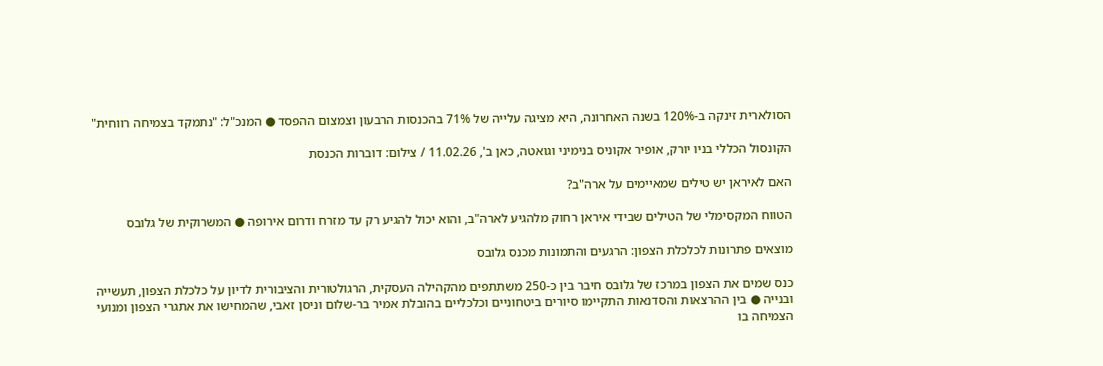הסולארית זינקה ב-120% בשנה האחרונה, היא מציגה עלייה של 71% בהכנסות הרבעון וצמצום ההפסד ● המנכ"ל: "נתמקד בצמיחה רווחית"

הקונסול הכללי בניו יורק, אופיר אקוניס בנימיני וגואטה, כאן ב', 11.02.26 / צילום: דוברות הכנסת

האם לאיראן יש טילים שמאיימים על ארה"ב?

הטווח המקסימלי של הטילים שבידי איראן רחוק מלהגיע לארה"ב, והוא יכול להגיע רק עד מזרח ודרום אירופה ● המשרוקית של גלובס

מוצאים פתרונות לכלכלת הצפון: הרגעים והתמונות מכנס גלובס

כנס שמים את הצפון במרכז של גלובס חיבר בין כ-250 משתתפים מהקהילה העסקית, הרגולטורית והציבורית לדיון על כלכלת הצפון, תעשייה ובנייה ● בין ההרצאות והסדנאות התקיימו סיורים ביטחוניים וכלכליים בהובלת אמיר בר-שלום וניסן זאבי, שהמחישו את אתגרי הצפון ומנועי הצמיחה בו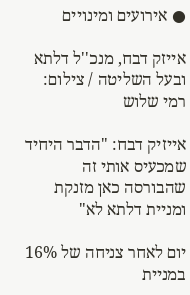● אירועים ומינויים

אייזק דבח, מנכ''ל דלתא ובעל השליטה / צילום: רמי שלוש

אייזיק דבח: "הדבר היחיד שמכעיס אותי זה שהבורסה כאן מזנקת ומניית דלתא לא"

יום לאחר צניחה של 16% במניית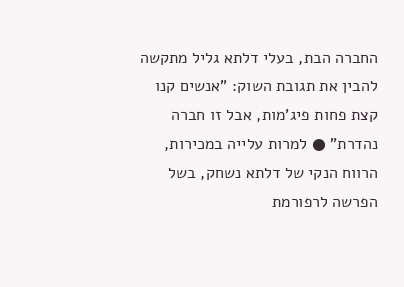החברה הבת, בעלי דלתא גליל מתקשה להבין את תגובת השוק: "אנשים קנו קצת פחות פיג'מות, אבל זו חברה נהדרת" ● למרות עלייה במכירות, הרווח הנקי של דלתא נשחק, בשל הפרשה לרפורמת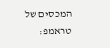המכסים של טראמפ: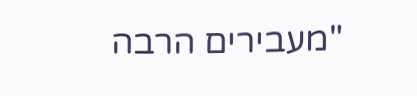"מעבירים הרבה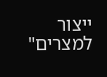ייצור למצרים"